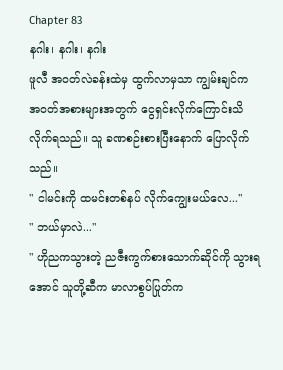Chapter 83
နဂါး၊ နဂါး၊ နဂါး
ဖူလီ အဝတ်လဲခန်းထဲမှ ထွက်လာမှသာ ကျွမ်းချင်က အဝတ်အစားများအတွက် ငွေရှင်းလိုက်ကြောင်းသိလိုက်ရသည်။ သူ ခဏစဉ်းစားပြီးနောက် ပြောလိုက်သည်။
" ငါမင်းကို ထမင်းတစ်နပ် လိုက်ကျွေးမယ်လေ..."
" ဘယ်မှာလဲ..."
" ဟိုညကသွားတဲ့ ညဇီးကွက်စားသောက်ဆိုင်ကို သွားရအောင် သူတို့ဆီက မာလာစွပ်ပြုတ်က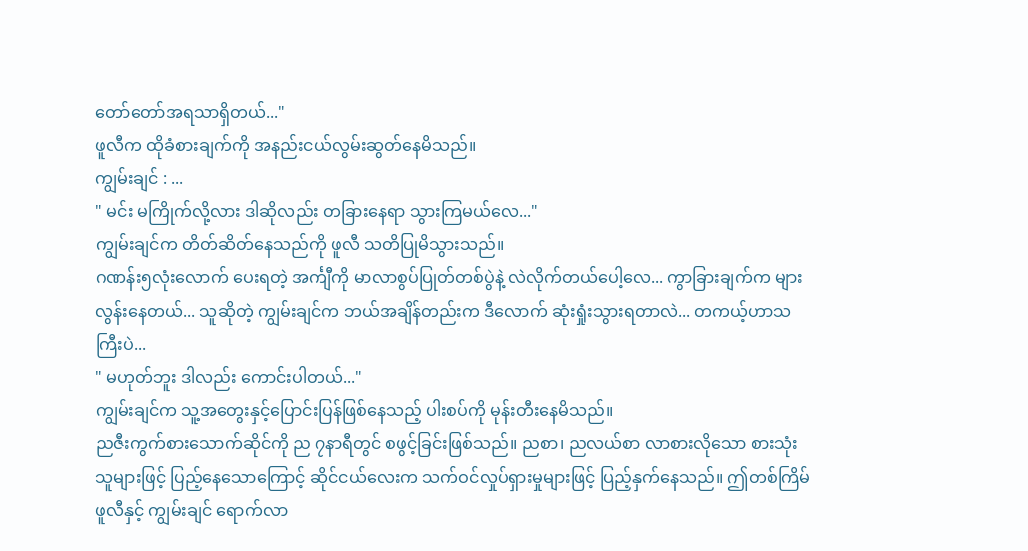တော်တော်အရသာရှိတယ်..."
ဖူလီက ထိုခံစားချက်ကို အနည်းငယ်လွမ်းဆွတ်နေမိသည်။
ကျွမ်းချင် : ...
" မင်း မကြိုက်လို့လား ဒါဆိုလည်း တခြားနေရာ သွားကြမယ်လေ..."
ကျွမ်းချင်က တိတ်ဆိတ်နေသည်ကို ဖူလီ သတိပြုမိသွားသည်။
ဂဏန်း၅လုံးလောက် ပေးရတဲ့ အင်္ကျီကို မာလာစွပ်ပြုတ်တစ်ပွဲနဲ့ လဲလိုက်တယ်ပေါ့လေ... ကွာခြားချက်က များလွန်းနေတယ်... သူဆိုတဲ့ ကျွမ်းချင်က ဘယ်အချိန်တည်းက ဒီလောက် ဆုံးရှုံးသွားရတာလဲ... တကယ့်ဟာသကြီးပဲ...
" မဟုတ်ဘူး ဒါလည်း ကောင်းပါတယ်..."
ကျွမ်းချင်က သူ့အတွေးနှင့်ပြောင်းပြန်ဖြစ်နေသည့် ပါးစပ်ကို မုန်းတီးနေမိသည်။
ညဇီးကွက်စားသောက်ဆိုင်ကို ည ၇နာရီတွင် စဖွင့်ခြင်းဖြစ်သည်။ ညစာ၊ ညလယ်စာ လာစားလိုသော စားသုံးသူများဖြင့် ပြည့်နေသောကြောင့် ဆိုင်ငယ်လေးက သက်ဝင်လှုပ်ရှားမှုများဖြင့် ပြည့်နှက်နေသည်။ ဤတစ်ကြိမ် ဖူလီနှင့် ကျွမ်းချင် ရောက်လာ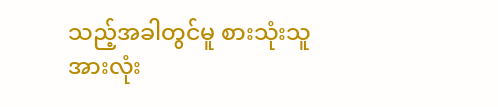သည့်အခါတွင်မူ စားသုံးသူအားလုံး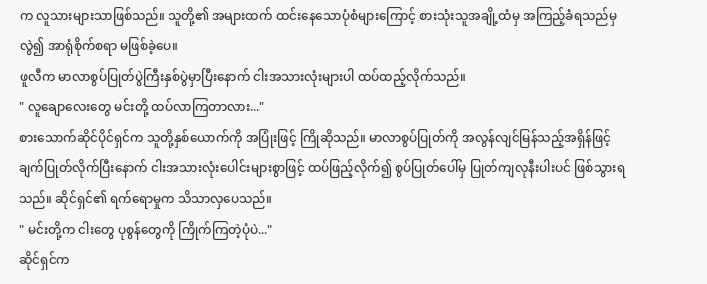က လူသားများသာဖြစ်သည်။ သူတို့၏ အများထက် ထင်းနေသောပုံစံများကြောင့် စားသုံးသူအချို့ထံမှ အကြည့်ခံရသည်မှလွဲ၍ အာရုံစိုက်စရာ မဖြစ်ခဲ့ပေ။
ဖူလီက မာလာစွပ်ပြုတ်ပွဲကြီးနှစ်ပွဲမှာပြီးနောက် ငါးအသားလုံးများပါ ထပ်ထည့်လိုက်သည်။
" လူချောလေးတွေ မင်းတို့ ထပ်လာကြတာလား..."
စားသောက်ဆိုင်ပိုင်ရှင်က သူတို့နှစ်ယောက်ကို အပြုံးဖြင့် ကြိုဆိုသည်။ မာလာစွပ်ပြုတ်ကို အလွန်လျင်မြန်သည့်အရှိန်ဖြင့် ချက်ပြုတ်လိုက်ပြီးနောက် ငါးအသားလုံးပေါင်းများစွာဖြင့် ထပ်ဖြည့်လိုက်၍ စွပ်ပြုတ်ပေါ်မှ ပြုတ်ကျလုနီးပါးပင် ဖြစ်သွားရသည်။ ဆိုင်ရှင်၏ ရက်ရောမှုက သိသာလှပေသည်။
" မင်းတို့က ငါးတွေ ပုစွန်တွေကို ကြိုက်ကြတဲ့ပုံပဲ..."
ဆိုင်ရှင်က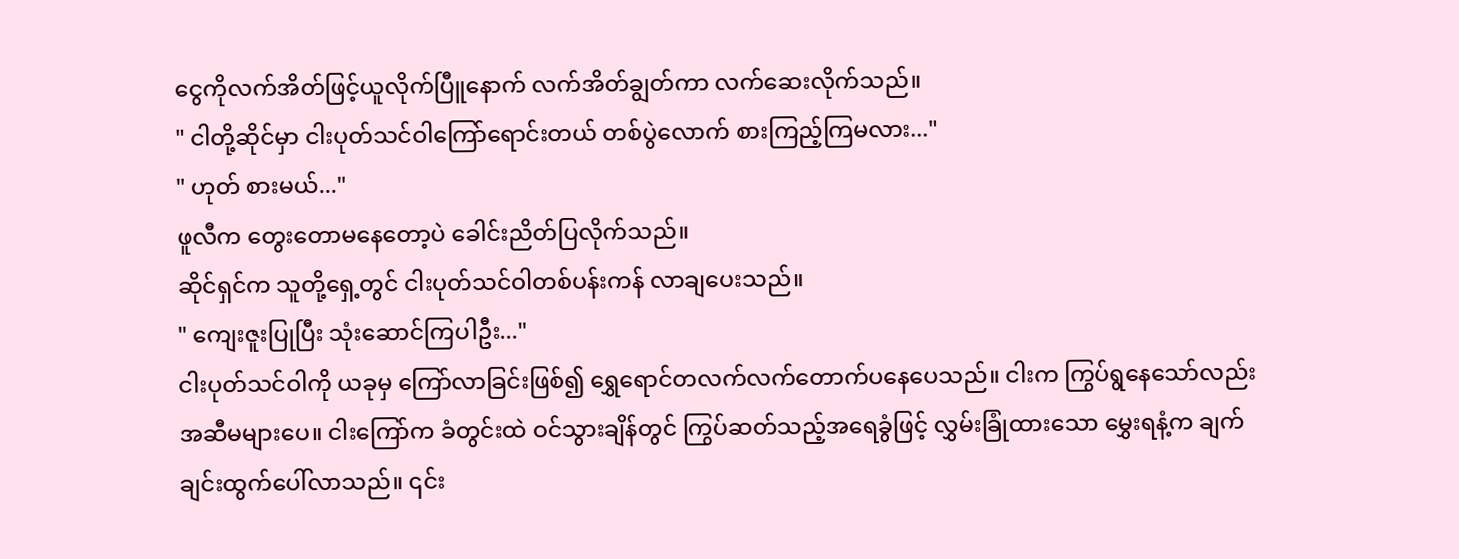ငွေကိုလက်အိတ်ဖြင့်ယူလိုက်ပြီူနောက် လက်အိတ်ချွတ်ကာ လက်ဆေးလိုက်သည်။
" ငါတို့ဆိုင်မှာ ငါးပုတ်သင်ဝါကြော်ရောင်းတယ် တစ်ပွဲလောက် စားကြည့်ကြမလား..."
" ဟုတ် စားမယ်..."
ဖူလီက တွေးတောမနေတော့ပဲ ခေါင်းညိတ်ပြလိုက်သည်။
ဆိုင်ရှင်က သူတို့ရှေ့တွင် ငါးပုတ်သင်ဝါတစ်ပန်းကန် လာချပေးသည်။
" ကျေးဇူးပြုပြီး သုံးဆောင်ကြပါဦး..."
ငါးပုတ်သင်ဝါကို ယခုမှ ကြော်လာခြင်းဖြစ်၍ ရွှေရောင်တလက်လက်တောက်ပနေပေသည်။ ငါးက ကြွပ်ရွနေသော်လည်း အဆီမများပေ။ ငါးကြော်က ခံတွင်းထဲ ဝင်သွားချိန်တွင် ကြွပ်ဆတ်သည့်အရေခွံဖြင့် လွှမ်းခြုံထားသော မွှေးရနံ့က ချက်ချင်းထွက်ပေါ်လာသည်။ ၎င်း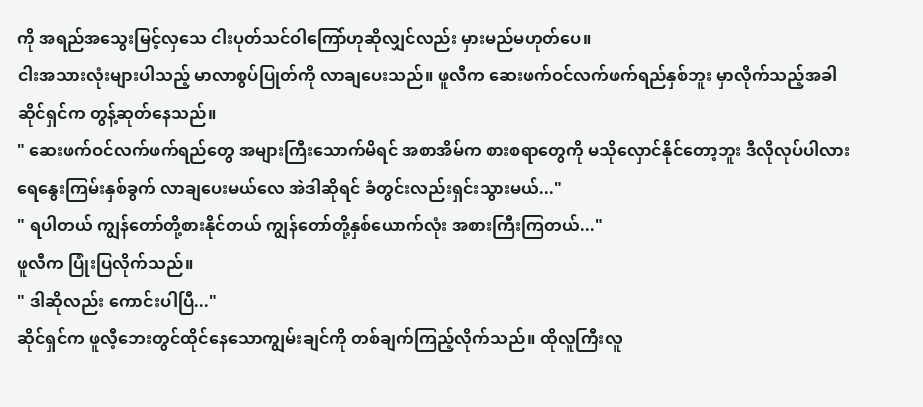ကို အရည်အသွေးမြင့်လှသေ ငါးပုတ်သင်ဝါကြော်ဟုဆိုလျှင်လည်း မှားမည်မဟုတ်ပေ။
ငါးအသားလုံးများပါသည့် မာလာစွပ်ပြုတ်ကို လာချပေးသည်။ ဖူလီက ဆေးဖက်ဝင်လက်ဖက်ရည်နှစ်ဘူး မှာလိုက်သည့်အခါ ဆိုင်ရှင်က တွန့်ဆုတ်နေသည်။
" ဆေးဖက်ဝင်လက်ဖက်ရည်တွေ အများကြီးသောက်မိရင် အစာအိမ်က စားစရာတွေကို မသိုလှောင်နိုင်တော့ဘူး ဒီလိုလုပ်ပါလား ရေနွေးကြမ်းနှစ်ခွက် လာချပေးမယ်လေ အဲဒါဆိုရင် ခံတွင်းလည်းရှင်းသွားမယ်..."
" ရပါတယ် ကျွန်တော်တို့စားနိုင်တယ် ကျွန်တော်တို့နှစ်ယောက်လုံး အစားကြီးကြတယ်..."
ဖူလီက ပြုံးပြလိုက်သည်။
" ဒါဆိုလည်း ကောင်းပါပြီ..."
ဆိုင်ရှင်က ဖူလီ့ဘေးတွင်ထိုင်နေသောကျွမ်းချင်ကို တစ်ချက်ကြည့်လိုက်သည်။ ထိုလူကြီးလူ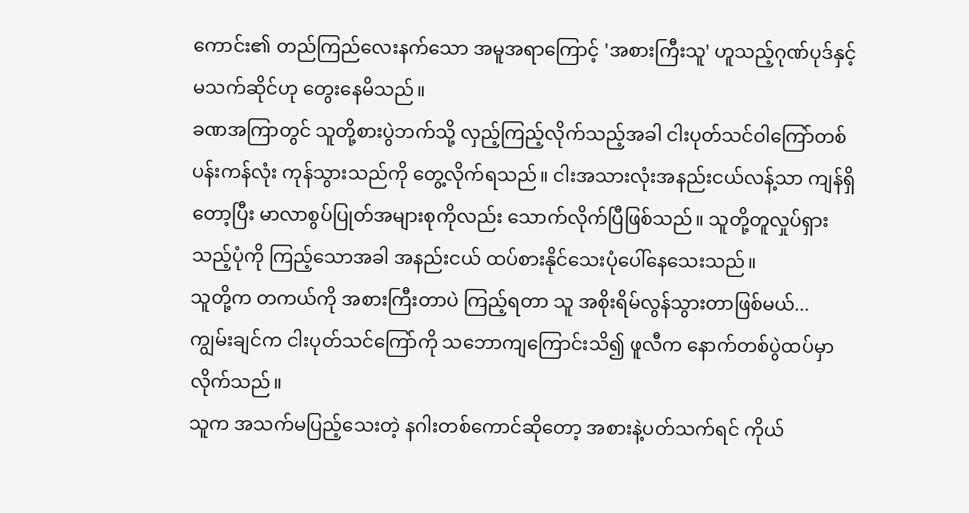ကောင်း၏ တည်ကြည်လေးနက်သော အမူအရာကြောင့် 'အစားကြီးသူ' ဟူသည့်ဂုဏ်ပုဒ်နှင့် မသက်ဆိုင်ဟု တွေးနေမိသည်။
ခဏအကြာတွင် သူတို့စားပွဲဘက်သို့ လှည့်ကြည့်လိုက်သည့်အခါ ငါးပုတ်သင်ဝါကြော်တစ်ပန်းကန်လုံး ကုန်သွားသည်ကို တွေ့လိုက်ရသည်။ ငါးအသားလုံးအနည်းငယ်လန့်သာ ကျန်ရှိတော့ပြီး မာလာစွပ်ပြုတ်အများစုကိုလည်း သောက်လိုက်ပြီဖြစ်သည်။ သူတို့တူလှုပ်ရှားသည့်ပုံကို ကြည့်သောအခါ အနည်းငယ် ထပ်စားနိုင်သေးပုံပေါ်နေသေးသည်။
သူတို့က တကယ်ကို အစားကြီးတာပဲ ကြည့်ရတာ သူ အစိုးရိမ်လွန်သွားတာဖြစ်မယ်...
ကျွမ်းချင်က ငါးပုတ်သင်ကြော်ကို သဘောကျကြောင်းသိ၍ ဖူလီက နောက်တစ်ပွဲထပ်မှာလိုက်သည်။
သူက အသက်မပြည့်သေးတဲ့ နဂါးတစ်ကောင်ဆိုတော့ အစားနဲ့ပတ်သက်ရင် ကိုယ်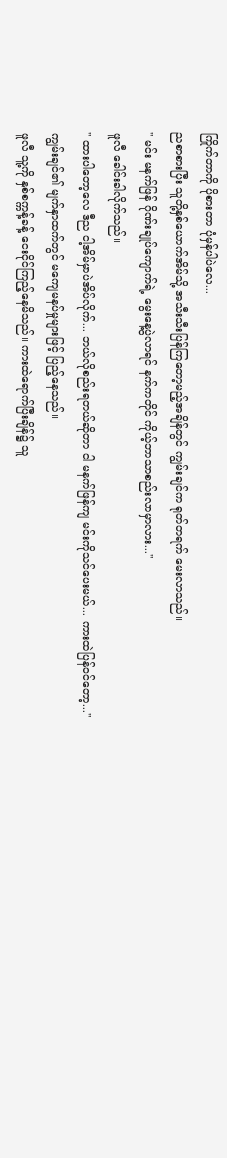ကြိုက်တာကို ပိုစားတာ ပုံမှန်ပါပဲလေ...
ညစာစားပြီး သူတို့နှစ်ယောက်အိမ်သို့ အသီးသီးပြန်ကြတော့မည့်အချိန်တွင် ကျွမ်းချင်က ရုတ်တရက် မေးလာသည်။
" မင်း မနက်ဖြန် ဂိုဏ်းချုပ်ကျောက်ရဲ့ မွေးနေ့ပွဲလာရင် နက်ကတိုင် ကိုယ့်ဘာသာစည်းလာမှာလား..."
ဖူလီ ခေါင်းခါလိုက်သည်။
" ထားပါတော့လေ ဒီည ငါ့အိမ်မှာပဲအိပ်လိုက်... ဘယ်လိုစည်းရတယ်ဆိုတာ ငါ မနက်ဖြန်ကျ မင်းကိုသင်ပေးမယ်... ကားထဲပြန်ဝင်တော့..."
ကျွမ်းချင်၏ မျက်နှာထက်တွင် မကျေမနပ်မှုများဖြင့် ပြည့်နေသည်။
ဖူလီ သူ့ကို နှစ်စက္ကန့်ခန့် ငေးငိုင်ကြည့်နေမိသည်။ ကားထဲရောက်ပြီးချိန်၌ သူ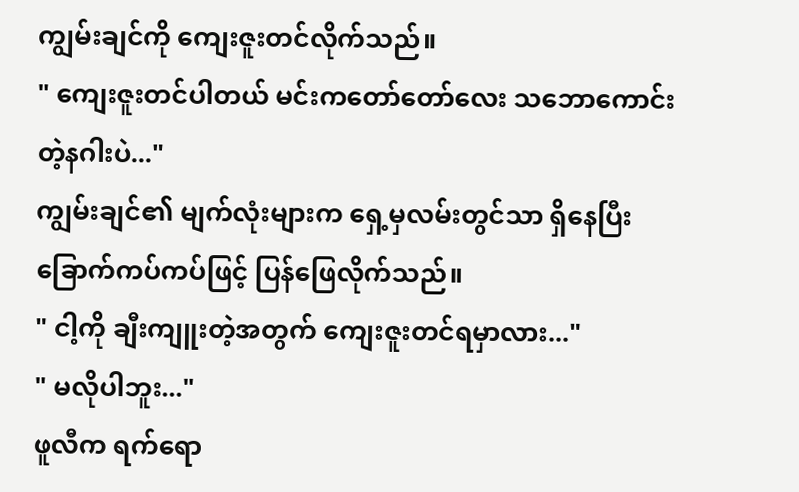ကျွမ်းချင်ကို ကျေးဇူးတင်လိုက်သည်။
" ကျေးဇူးတင်ပါတယ် မင်းကတော်တော်လေး သဘောကောင်းတဲ့နဂါးပဲ..."
ကျွမ်းချင်၏ မျက်လုံးများက ရှေ့မှလမ်းတွင်သာ ရှိနေပြီး ခြောက်ကပ်ကပ်ဖြင့် ပြန်ဖြေလိုက်သည်။
" ငါ့ကို ချီးကျူးတဲ့အတွက် ကျေးဇူးတင်ရမှာလား..."
" မလိုပါဘူး..."
ဖူလီက ရက်ရော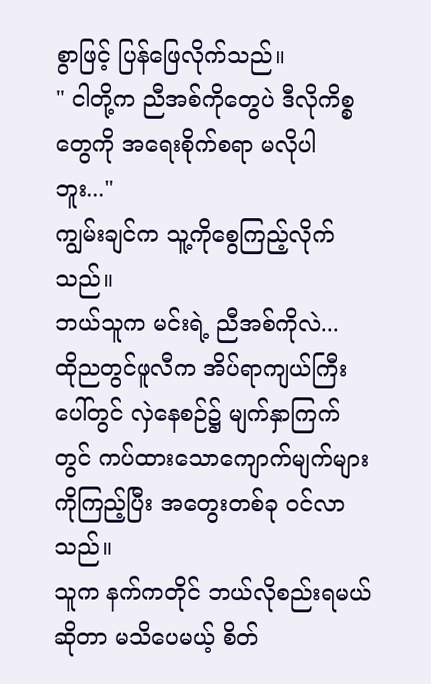စွာဖြင့် ပြန်ဖြေလိုက်သည်။
" ငါတို့က ညီအစ်ကိုတွေပဲ ဒီလိုကိစ္စတွေကို အရေးစိုက်စရာ မလိုပါဘူး..."
ကျွမ်းချင်က သူ့ကိုစွေကြည့်လိုက်သည်။
ဘယ်သူက မင်းရဲ့ ညီအစ်ကိုလဲ...
ထိုညတွင်ဖူလီက အိပ်ရာကျယ်ကြီးပေါ်တွင် လှဲနေစဉ်၌ မျက်နှာကြက်တွင် ကပ်ထားသောကျောက်မျက်များကိုကြည့်ပြီး အတွေးတစ်ခု ဝင်လာသည်။
သူက နက်ကတိုင် ဘယ်လိုစည်းရမယ်ဆိုတာ မသိပေမယ့် စိတ်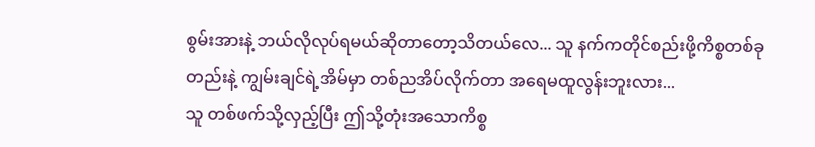စွမ်းအားနဲ့ ဘယ်လိုလုပ်ရမယ်ဆိုတာတော့သိတယ်လေ... သူ နက်ကတိုင်စည်းဖို့ကိစ္စတစ်ခုတည်းနဲ့ ကျွမ်းချင်ရဲ့အိမ်မှာ တစ်ညအိပ်လိုက်တာ အရေမထူလွန်းဘူးလား...
သူ တစ်ဖက်သို့လှည့်ပြီး ဤသို့တုံးအသောကိစ္စ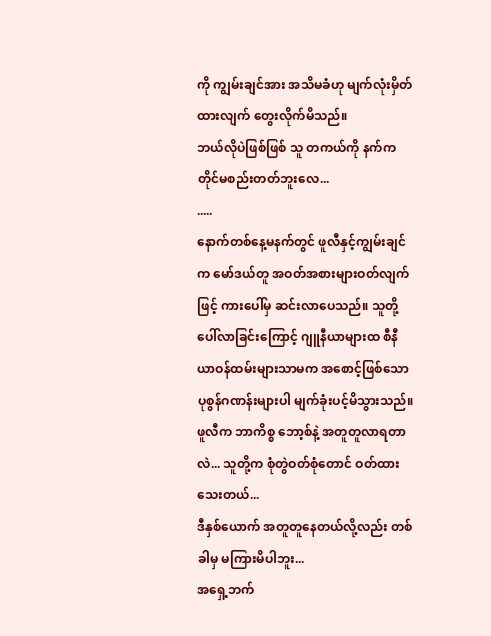ကို ကျွမ်းချင်အား အသိမခံဟု မျက်လုံးမှိတ်ထားလျက် တွေးလိုက်မိသည်။
ဘယ်လိုပဲဖြစ်ဖြစ် သူ တကယ်ကို နက်ကတိုင်မစည်းတတ်ဘူးလေ...
.....
နောက်တစ်နေ့မနက်တွင် ဖူလီနှင့်ကျွမ်းချင်က မော်ဒယ်တူ အဝတ်အစားများဝတ်လျက်ဖြင့် ကားပေါ်မှ ဆင်းလာပေသည်။ သူတို့ပေါ်လာခြင်းကြောင့် ဂျူနီယာများထ စီနီယာဝန်ထမ်းများသာမက အစောင့်ဖြစ်သော ပုစွန်ဂဏန်းများပါ မျက်ခုံးပင့်မိသွားသည်။
ဖူလီက ဘာကိစ္စ ဘော့စ်နဲ့ အတူတူလာရတာလဲ... သူတို့က စုံတွဲဝတ်စုံတောင် ဝတ်ထားသေးတယ်...
ဒီနှစ်ယောက် အတူတူနေတယ်လို့လည်း တစ်ခါမှ မကြားမိပါဘူး...
အရှေ့ဘက်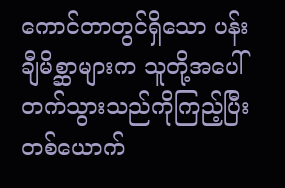ကောင်တာတွင်ရှိသော ပန်းချီမိစ္ဆာများက သူတို့အပေါ်တက်သွားသည်ကိုကြည့်ပြီး တစ်ယောက်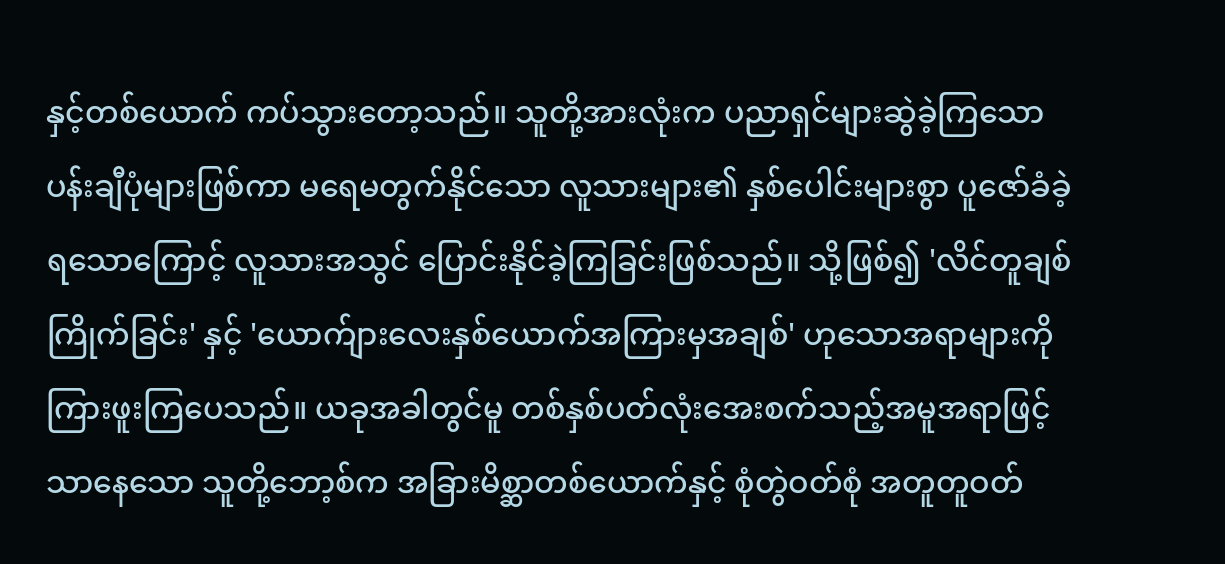နှင့်တစ်ယောက် ကပ်သွားတော့သည်။ သူတို့အားလုံးက ပညာရှင်များဆွဲခဲ့ကြသော ပန်းချီပုံများဖြစ်ကာ မရေမတွက်နိုင်သော လူသားများ၏ နှစ်ပေါင်းများစွာ ပူဇော်ခံခဲ့ရသောကြောင့် လူသားအသွင် ပြောင်းနိုင်ခဲ့ကြခြင်းဖြစ်သည်။ သို့ဖြစ်၍ 'လိင်တူချစ်ကြိုက်ခြင်း' နှင့် 'ယောက်ျားလေးနှစ်ယောက်အကြားမှအချစ်' ဟုသောအရာများကို ကြားဖူးကြပေသည်။ ယခုအခါတွင်မူ တစ်နှစ်ပတ်လုံးအေးစက်သည့်အမူအရာဖြင့်သာနေသော သူတို့ဘော့စ်က အခြားမိစ္ဆာတစ်ယောက်နှင့် စုံတွဲဝတ်စုံ အတူတူဝတ်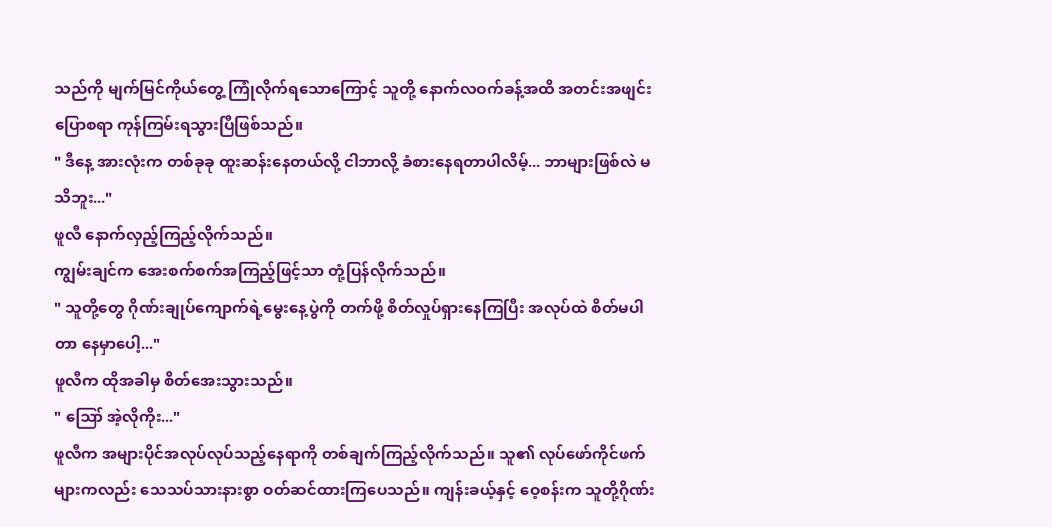သည်ကို မျက်မြင်ကိုယ်တွေ့ ကြုံလိုက်ရသောကြောင့် သူတို့ နောက်လဝက်ခန့်အထိ အတင်းအဖျင်းပြောစရာ ကုန်ကြမ်းရသွားပြီဖြစ်သည်။
" ဒီနေ့ အားလုံးက တစ်ခုခု ထူးဆန်းနေတယ်လို့ ငါဘာလို့ ခံစားနေရတာပါလိမ့်... ဘာများဖြစ်လဲ မသိဘူး..."
ဖူလီ နောက်လှည့်ကြည့်လိုက်သည်။
ကျွမ်းချင်က အေးစက်စက်အကြည့်ဖြင့်သာ တုံ့ပြန်လိုက်သည်။
" သူတို့တွေ ဂိုဏ်းချုပ်ကျောက်ရဲ့မွေးနေ့ပွဲကို တက်ဖို့ စိတ်လှုပ်ရှားနေကြပြီး အလုပ်ထဲ စိတ်မပါတာ နေမှာပေါ့..."
ဖူလီက ထိုအခါမှ စိတ်အေးသွားသည်။
" ဪ အဲ့လိုကိုး..."
ဖူလီက အများပိုင်အလုပ်လုပ်သည့်နေရာကို တစ်ချက်ကြည့်လိုက်သည်။ သူ၏ လုပ်ဖော်ကိုင်ဖက်များကလည်း သေသပ်သားနားစွာ ဝတ်ဆင်ထားကြပေသည်။ ကျန်းခယ့်နှင့် ဝေ့စန်းက သူတို့ဂိုဏ်း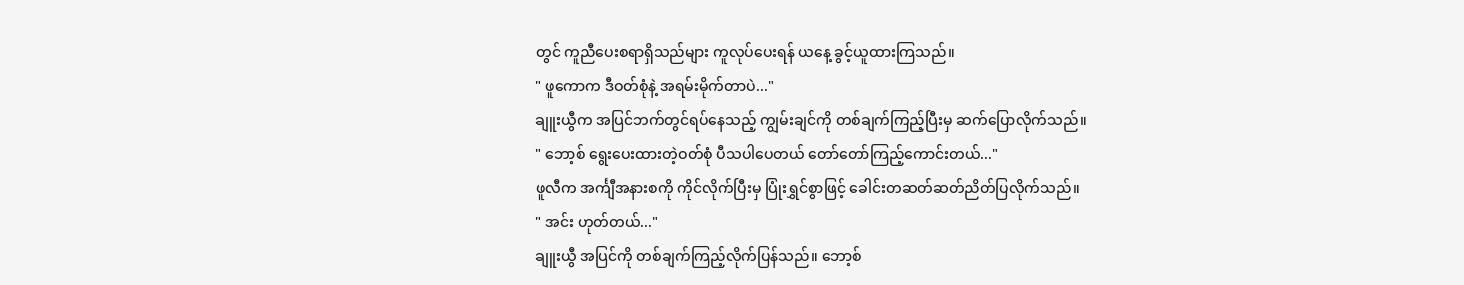တွင် ကူညီပေးစရာရှိသည်များ ကူလုပ်ပေးရန် ယနေ့ ခွင့်ယူထားကြသည်။
" ဖူကောက ဒီဝတ်စုံနဲ့ အရမ်းမိုက်တာပဲ..."
ချူးယွီက အပြင်ဘက်တွင်ရပ်နေသည့် ကျွမ်းချင်ကို တစ်ချက်ကြည့်ပြီးမှ ဆက်ပြောလိုက်သည်။
" ဘော့စ် ရွေးပေးထားတဲ့ဝတ်စုံ ပီသပါပေတယ် တော်တော်ကြည့်ကောင်းတယ်..."
ဖူလီက အင်္ကျီအနားစကို ကိုင်လိုက်ပြီးမှ ပြုံးရွှင်စွာဖြင့် ခေါင်းတဆတ်ဆတ်ညိတ်ပြလိုက်သည်။
" အင်း ဟုတ်တယ်..."
ချူးယွီ အပြင်ကို တစ်ချက်ကြည့်လိုက်ပြန်သည်။ ဘော့စ်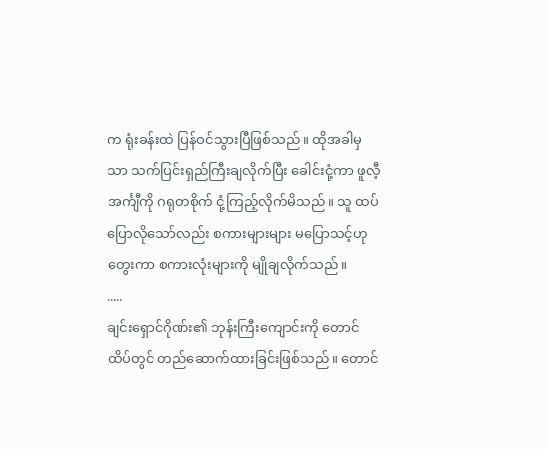က ရုံးခန်းထဲ ပြန်ဝင်သွားပြီဖြစ်သည်။ ထိုအခါမှသာ သက်ပြင်းရှည်ကြီးချလိုက်ပြီး ခေါင်းငုံ့ကာ ဖူလီ့အင်္ကျီကို ဂရုတစိုက် ငုံ့ကြည့်လိုက်မိသည်။ သူ ထပ်ပြောလိုသော်လည်း စကားများများ မပြောသင့်ဟုတွေးကာ စကားလုံးများကို မျိုချလိုက်သည်။
.....
ချင်းရှောင်ဂိုဏ်း၏ ဘုန်းကြီးကျောင်းကို တောင်ထိပ်တွင် တည်ဆောက်ထားခြင်းဖြစ်သည်။ တောင်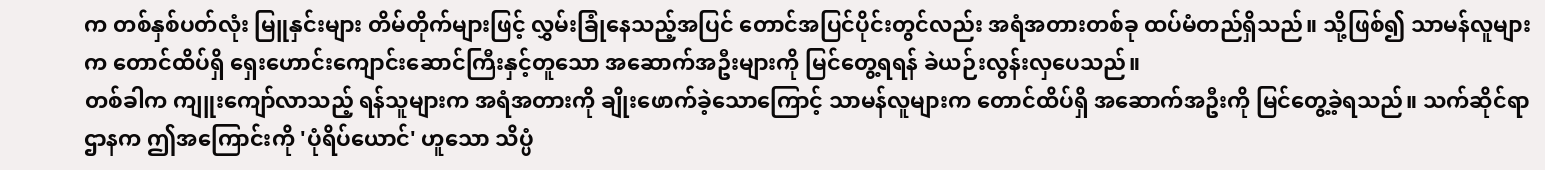က တစ်နှစ်ပတ်လုံး မြူနှင်းများ တိမ်တိုက်များဖြင့် လွှမ်းခြုံနေသည့်အပြင် တောင်အပြင်ပိုင်းတွင်လည်း အရံအတားတစ်ခု ထပ်မံတည်ရှိသည်။ သို့ဖြစ်၍ သာမန်လူများက တောင်ထိပ်ရှိ ရှေးဟောင်းကျောင်းဆောင်ကြီးနှင့်တူသော အဆောက်အဦးများကို မြင်တွေ့ရရန် ခဲယဉ်းလွန်းလှပေသည်။
တစ်ခါက ကျူးကျော်လာသည့် ရန်သူများက အရံအတားကို ချိုးဖောက်ခဲ့သောကြောင့် သာမန်လူများက တောင်ထိပ်ရှိ အဆောက်အဦးကို မြင်တွေ့ခဲ့ရသည်။ သက်ဆိုင်ရာဌာနက ဤအကြောင်းကို 'ပုံရိပ်ယောင်' ဟူသော သိပ္ပံ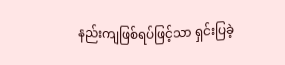နည်းကျဖြစ်ရပ်ဖြင့်သာ ရှင်းပြခဲ့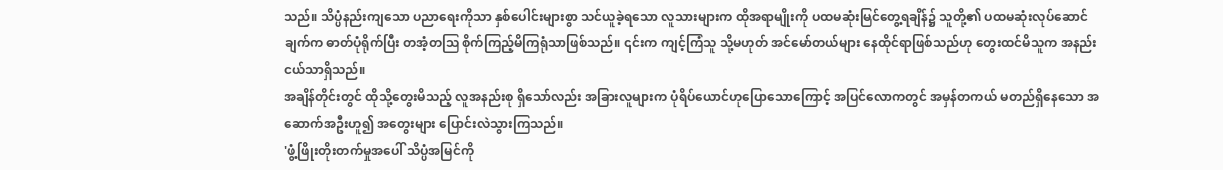သည်။ သိပ္ပံနည်းကျသော ပညာရေးကိုသာ နှစ်ပေါင်းများစွာ သင်ယူခဲ့ရသော လူသားများက ထိုအရာမျိုးကို ပထမဆုံးမြင်တွေ့ရချိန်၌ သူတို့၏ ပထမဆုံးလုပ်ဆောင်ချက်က ဓာတ်ပုံရိုက်ပြီး တအံ့တဩ စိုက်ကြည့်မိကြရုံသာဖြစ်သည်။ ၎င်းက ကျင့်ကြံသူ သို့မဟုတ် အင်မော်တယ်များ နေထိုင်ရာဖြစ်သည်ဟု တွေးထင်မိသူက အနည်းငယ်သာရှိသည်။
အချိန်တိုင်းတွင် ထိုသို့တွေးမိသည့် လူအနည်းစု ရှိသော်လည်း အခြားလူများက ပုံရိပ်ယောင်ဟုပြောသောကြောင့် အပြင်လောကတွင် အမှန်တကယ် မတည်ရှိနေသော အဆောက်အဦးဟူ၍ အတွေးများ ပြောင်းလဲသွားကြသည်။
'ဖွံ့ဖြိုးတိုးတက်မှုအပေါ် သိပ္ပံအမြင်ကို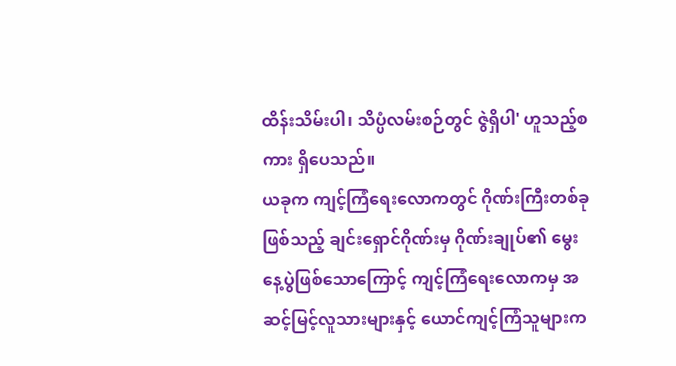ထိန်းသိမ်းပါ၊ သိပ္ပံလမ်းစဉ်တွင် ဇွဲရှိပါ' ဟူသည့်စကား ရှိပေသည်။
ယခုက ကျင့်ကြံရေးလောကတွင် ဂိုဏ်းကြီးတစ်ခုဖြစ်သည့် ချင်းရှောင်ဂိုဏ်းမှ ဂိုဏ်းချုပ်၏ မွေးနေ့ပွဲဖြစ်သောကြောင့် ကျင့်ကြံရေးလောကမှ အဆင့်မြင့်လူသားများနှင့် ယောင်ကျင့်ကြံသူများက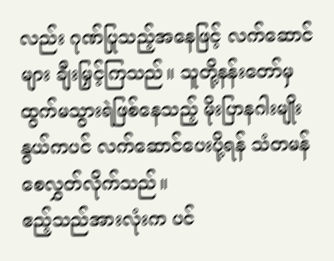လည်း ဂုဏ်ပြုသည့်အနေဖြင့် လက်ဆောင်များ ချီးမြှင့်ကြသည်။ သူတို့နန်းတော်မှ ထွက်မသွားရဲဖြစ်နေသည့် မိုးပြာနဂါးမျိုးနွယ်ကပင် လက်ဆောင်ပေးပို့ရန် သံတမန်စေလွှတ်လိုက်သည်။
ဧည့်သည်အားလုံးက ပင်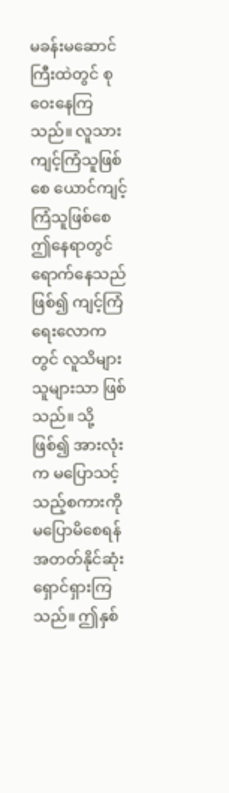မခန်းမဆောင်ကြီးထဲတွင် စုဝေးနေကြသည်။ လူသားကျင့်ကြံသူဖြစ်စေ ယောင်ကျင့်ကြံသူဖြစ်စေ ဤနေရာတွင် ရောက်နေသည်ဖြစ်၍ ကျင့်ကြံရေးလောကတွင် လူသိများသူများသာ ဖြစ်သည်။ သို့ဖြစ်၍ အားလုံးက မပြောသင့်သည့်စကားကို မပြောမိစေရန် အတတ်နိုင်ဆုံးရှောင်ရှားကြသည်။ ဤနှစ်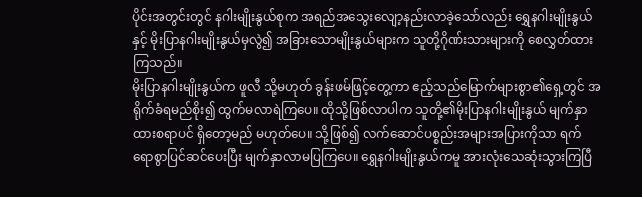ပိုင်းအတွင်းတွင် နဂါးမျိုးနွယ်စုက အရည်အသွေးလျော့နည်းလာခဲ့သော်လည်း ရွှေနဂါးမျိုးနွယ်နှင့် မိုးပြာနဂါးမျိုးနွယ်မှလွဲ၍ အခြားသောမျိုးနွယ်များက သူတို့ဂိုဏ်းသားများကို စေလွှတ်ထားကြသည်။
မိုးပြာနဂါးမျိုးနွယ်က ဖူလီ သို့မဟုတ် ခွန်းဖမ်ဖြင့်တွေ့ကာ ဧည့်သည်မြောက်များစွာ၏ရှေ့တွင် အရိုက်ခံရမည်စိုး၍ ထွက်မလာရဲကြပေ။ ထိုသို့ဖြစ်လာပါက သူတို့၏မိုးပြာနဂါးမျိုးနွယ် မျက်နှာထားစရာပင် ရှိတော့မည် မဟုတ်ပေ။ သို့ဖြစ်၍ လက်ဆောင်ပစ္စည်းအများအပြားကိုသာ ရက်ရောစွာပြင်ဆင်ပေးပြီး မျက်နှာလာမပြကြပေ။ ရွှေနဂါးမျိုးနွယ်ကမူ အားလုံးသေဆုံးသွားကြပြီ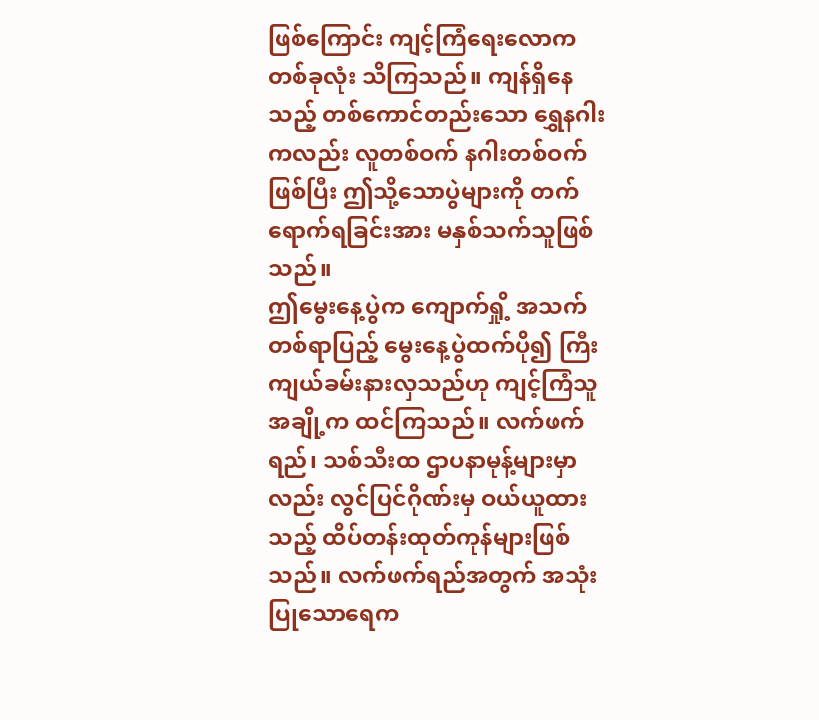ဖြစ်ကြောင်း ကျင့်ကြံရေးလောကတစ်ခုလုံး သိကြသည်။ ကျန်ရှိနေသည့် တစ်ကောင်တည်းသော ရွှေနဂါးကလည်း လူတစ်ဝက် နဂါးတစ်ဝက်ဖြစ်ပြီး ဤသို့သောပွဲများကို တက်ရောက်ရခြင်းအား မနှစ်သက်သူဖြစ်သည်။
ဤမွေးနေ့ပွဲက ကျောက်ရှို့ အသက်တစ်ရာပြည့် မွေးနေ့ပွဲထက်ပို၍ ကြီးကျယ်ခမ်းနားလှသည်ဟု ကျင့်ကြံသူအချို့က ထင်ကြသည်။ လက်ဖက်ရည်၊ သစ်သီးထ ဌာပနာမုန့်များမှာလည်း လွင်ပြင်ဂိုဏ်းမှ ဝယ်ယူထားသည့် ထိပ်တန်းထုတ်ကုန်များဖြစ်သည်။ လက်ဖက်ရည်အတွက် အသုံးပြုသောရေက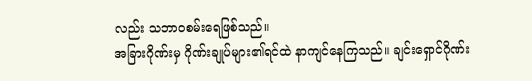လည်း သဘာဝစမ်းရေဖြစ်သည်။
အခြားဂိုဏ်းမှ ဂိုဏ်းချုပ်များ၏ရင်ထဲ နာကျင်နေကြသည်။ ချင်းရှောင်ဂိုဏ်း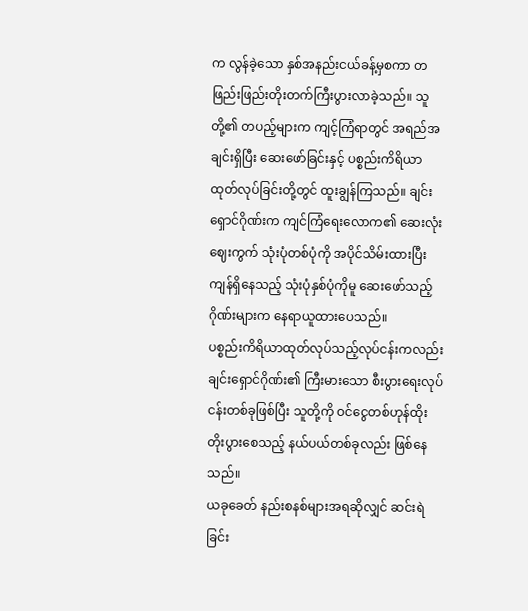က လွန်ခဲ့သော နှစ်အနည်းငယ်ခန့်မှစကာ တဖြည်းဖြည်းတိုးတက်ကြီးပွားလာခဲ့သည်။ သူတို့၏ တပည့်များက ကျင့်ကြံရာတွင် အရည်အချင်းရှိပြီး ဆေးဖော်ခြင်းနှင့် ပစ္စည်းကိရိယာထုတ်လုပ်ခြင်းတို့တွင် ထူးချွန်ကြသည်။ ချင်းရှောင်ဂိုဏ်းက ကျင်ကြံရေးလောက၏ ဆေးလုံးဈေးကွက် သုံးပုံတစ်ပုံကို အပိုင်သိမ်းထားပြီး ကျန်ရှိနေသည့် သုံးပုံနှစ်ပုံကိုမူ ဆေးဖော်သည့်ဂိုဏ်းများက နေရာယူထားပေသည်။
ပစ္စည်းကိရိယာထုတ်လုပ်သည့်လုပ်ငန်းကလည်း ချင်းရှောင်ဂိုဏ်း၏ ကြီးမားသော စီးပွားရေးလုပ်ငန်းတစ်ခုဖြစ်ပြီး သူတို့ကို ဝင်ငွေတစ်ဟုန်ထိုး တိုးပွားစေသည့် နယ်ပယ်တစ်ခုလည်း ဖြစ်နေသည်။
ယခုခေတ် နည်းစနစ်များအရဆိုလျှင် ဆင်းရဲခြင်း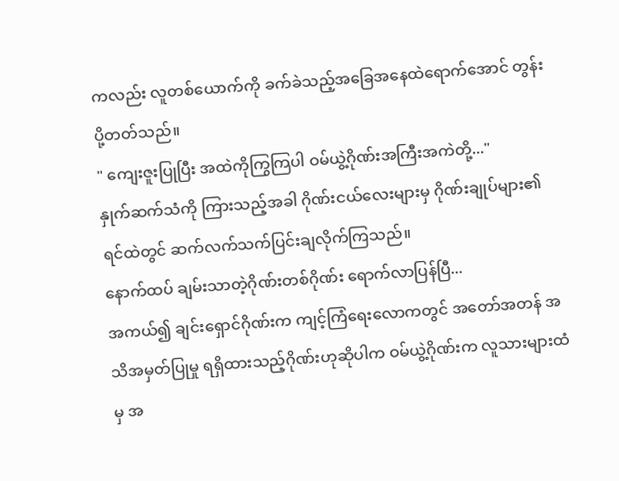ကလည်း လူတစ်ယောက်ကို ခက်ခဲသည့်အခြေအနေထဲရောက်အောင် တွန်းပို့တတ်သည်။
" ကျေးဇူးပြုပြီး အထဲကိုကြွကြပါ ဝမ်ယွဲ့ဂိုဏ်းအကြီးအကဲတို့..."
နှုက်ဆက်သံကို ကြားသည့်အခါ ဂိုဏ်းငယ်လေးများမှ ဂိုဏ်းချုပ်များ၏ရင်ထဲတွင် ဆက်လက်သက်ပြင်းချလိုက်ကြသည်။
နောက်ထပ် ချမ်းသာတဲ့ဂိုဏ်းတစ်ဂိုဏ်း ရောက်လာပြန်ပြီ...
အကယ်၍ ချင်းရှောင်ဂိုဏ်းက ကျင့်ကြံရေးလောကတွင် အတော်အတန် အသိအမှတ်ပြုမှု ရရှိထားသည့်ဂိုဏ်းဟုဆိုပါက ဝမ်ယွဲ့ဂိုဏ်းက လူသားများထံမှ အ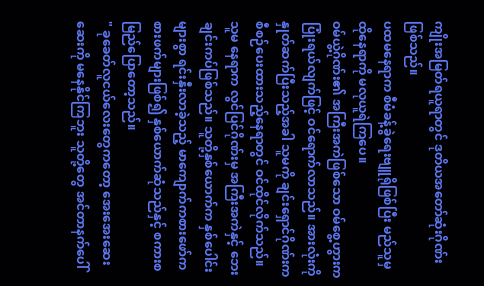ကျိုးအမြတ်ရယူရာတွင် ဒုတိယအတော်ဆုံးဂိုဏ်းဖြစ်သည်။
ပထမနေရာက စီမံခန့်ခွဲရေးဗျူရိုဖြစ်ပြီး မည်သူမှ ထိုနေရာကို မလုယူရဲကြပေ။
ဝမ်ယွဲ့ဂိုဏ်း၏ အကြီးအကဲဖြစ်သော ဝမ်စွေ့ဟွားက ပြုံးရယ်လျက်ဖြင့် ဝင်ရောက်လာသည်။ အားလုံးကို နှုတ်ဆက်ပြီးသည့်အခါ သူမကို ချင်းရှောင်ဂိုဏ်းက စီစဉ်ပေးထားသည့်နေရာတွင် ဝင်ထိုင်လိုက်သည်။ သူမ နေရာက လွင်ပြင်ဂိုဏ်းမှ အကြီးအကဲနှင့် ဘေးချင်းကပ်ဖြစ်သည်။ သူတို့နှစ်ယောက်က နှစ်ပေါင်းများစွာ ရင်းနှီးလာခဲ့သည့် မာကျောက်ကစားဖော်ကစားဖက်များဖြစ်၍ နှစ်ယောက်ဆုံသည်နှင့် စကားစမြည်ပြောတော့သည်။
" ခုခေတ်လူငယ်လေးတွေကတော့ အေးအေးဆေးဆေးကို မနေနိုင်ကြဘူး သူတို့တွေ အင်တာနက်ပေါ်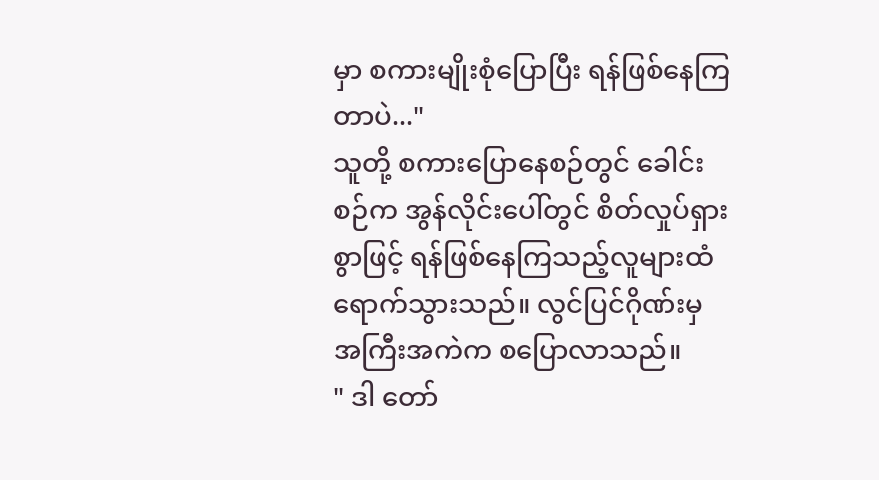မှာ စကားမျိုးစုံပြောပြီး ရန်ဖြစ်နေကြတာပဲ..."
သူတို့ စကားပြောနေစဉ်တွင် ခေါင်းစဉ်က အွန်လိုင်းပေါ်တွင် စိတ်လှုပ်ရှားစွာဖြင့် ရန်ဖြစ်နေကြသည့်လူများထံ ရောက်သွားသည်။ လွင်ပြင်ဂိုဏ်းမှ အကြီးအကဲက စပြောလာသည်။
" ဒါ တော်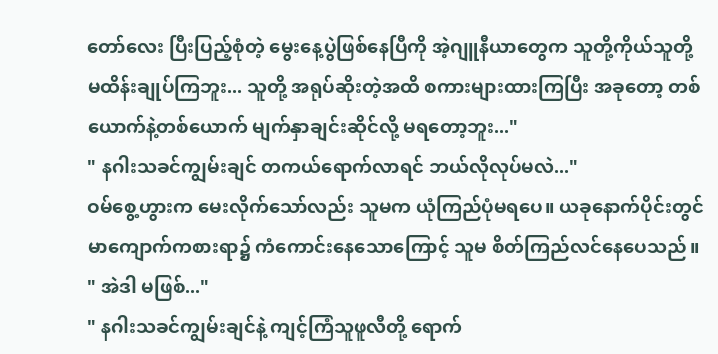တော်လေး ပြီးပြည့်စုံတဲ့ မွေးနေ့ပွဲဖြစ်နေပြီကို အဲ့ဂျူနီယာတွေက သူတို့ကိုယ်သူတို့ မထိန်းချုပ်ကြဘူး... သူတို့ အရုပ်ဆိုးတဲ့အထိ စကားများထားကြပြီး အခုတော့ တစ်ယောက်နဲ့တစ်ယောက် မျက်နှာချင်းဆိုင်လို့ မရတော့ဘူး..."
" နဂါးသခင်ကျွမ်းချင် တကယ်ရောက်လာရင် ဘယ်လိုလုပ်မလဲ..."
ဝမ်စွေ့ဟွားက မေးလိုက်သော်လည်း သူမက ယုံကြည်ပုံမရပေ။ ယခုနောက်ပိုင်းတွင် မာကျောက်ကစားရာ၌ ကံကောင်းနေသောကြောင့် သူမ စိတ်ကြည်လင်နေပေသည်။
" အဲဒါ မဖြစ်..."
" နဂါးသခင်ကျွမ်းချင်နဲ့ ကျင့်ကြံသူဖူလီတို့ ရောက်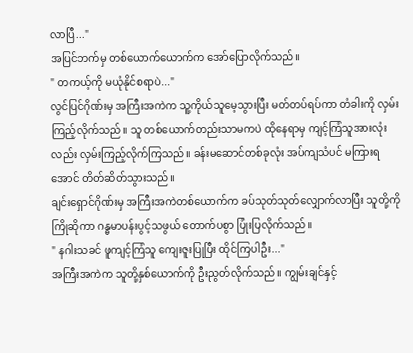လာပြီ..."
အပြင်ဘက်မှ တစ်ယောက်ယောက်က အော်ပြောလိုက်သည်။
" တကယ့်ကို မယုံနိုင်စရာပဲ..."
လွင်ပြင်ဂိုဏ်းမှ အကြီးအကဲက သူ့ကိုယ်သူမေ့သွားပြီး မတ်တပ်ရပ်ကာ တံခါးကို လှမ်းကြည့်လိုက်သည်။ သူ တစ်ယောက်တည်းသာမကပဲ ထိုနေရာမှ ကျင့်ကြံသူအားလုံးလည်း လှမ်းကြည့်လိုက်ကြသည်။ ခန်းမဆောင်တစ်ခုလုံး အပ်ကျသံပင် မကြားရအောင် တိတ်ဆိတ်သွားသည်။
ချင်းရှောင်ဂိုဏ်းမှ အကြီးအကဲတစ်ယောက်က ခပ်သုတ်သုတ်လျှောက်လာပြီး သူတို့ကို ကြိုဆိုကာ ဂန္ဓမာပန်းပွင့်သဖွယ် တောက်ပစွာ ပြုံးပြလိုက်သည်။
" နဂါးသခင် ဖူကျင့်ကြံသူ ကျေးဇူးပြုပြီး ထိုင်ကြပါဦး..."
အကြီးအကဲက သူတို့နှစ်ယောက်ကို ဦးညွတ်လိုက်သည်။ ကျွမ်းချင်နှင့်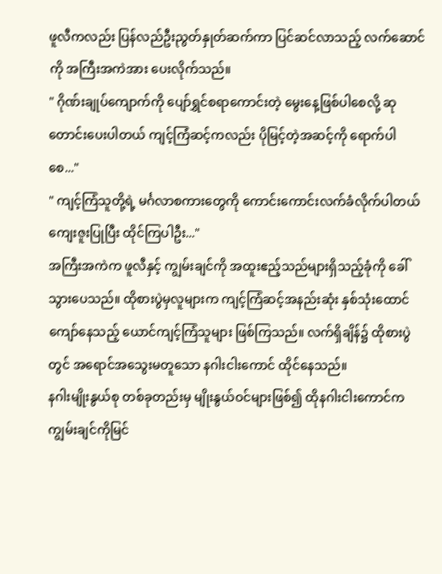ဖူလီကလည်း ပြန်လည်ဦးညွတ်နှုတ်ဆက်ကာ ပြင်ဆင်လာသည့် လက်ဆောင်ကို အကြီးအကဲအား ပေးလိုက်သည်။
" ဂိုဏ်းချုပ်ကျောက်ကို ပျော်ရွှင်စရာကောင်းတဲ့ မွေးနေ့ဖြစ်ပါစေလို့ ဆုတောင်းပေးပါတယ် ကျင့်ကြံဆင့်ကလည်း ပိုမြင့်တဲ့အဆင့်ကို ရောက်ပါစေ..."
" ကျင့်ကြံသူတို့ရဲ့ မင်္ဂလာစကားတွေကို ကောင်းကောင်းလက်ခံလိုက်ပါတယ် ကျေးဇူးပြုပြီး ထိုင်ကြပါဦး..."
အကြီးအကဲက ဖူလီနှင့် ကျွမ်းချင်ကို အထူးဧည့်သည်များရှိသည့်ခုံကို ခေါ်သွားပေသည်။ ထိုစားပွဲမှလူများက ကျင့်ကြံဆင့်အနည်းဆုံး နှစ်သုံးထောင်ကျော်နေသည့် ယောင်ကျင့်ကြံသူများ ဖြစ်ကြသည်။ လက်ရှိချိန်၌ ထိုစားပွဲတွင် အရောင်အသွေးမတူသော နဂါးငါးကောင် ထိုင်နေသည်။
နဂါးမျိုးနွယ်စု တစ်ခုတည်းမှ မျိုးနွယ်ဝင်များဖြစ်၍ ထိုနဂါးငါးကောင်က ကျွမ်းချင်ကိုမြင်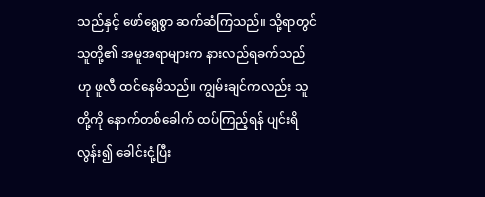သည်နှင့် ဖော်ရွေစွာ ဆက်ဆံကြသည်။ သို့ရာတွင် သူတို့၏ အမူအရာများက နားလည်ရခက်သည်ဟု ဖူလီ ထင်နေမိသည်။ ကျွမ်းချင်ကလည်း သူတို့ကို နောက်တစ်ခေါက် ထပ်ကြည့်ရန် ပျင်းရိလွန်း၍ ခေါင်းငုံ့ပြီး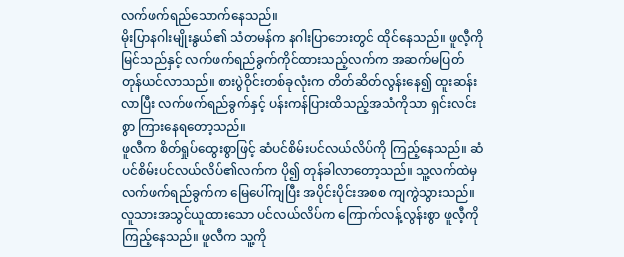လက်ဖက်ရည်သောက်နေသည်။
မိုးပြာနဂါးမျိုးနွယ်၏ သံတမန်က နဂါးပြာဘေးတွင် ထိုင်နေသည်။ ဖူလီ့ကိုမြင်သည်နှင့် လက်ဖက်ရည်ခွက်ကိုင်ထားသည့်လက်က အဆက်မပြတ် တုန်ယင်လာသည်။ စားပွဲဝိုင်းတစ်ခုလုံးက တိတ်ဆိတ်လွန်းနေ၍ ထူးဆန်းလာပြီး လက်ဖက်ရည်ခွက်နှင့် ပန်းကန်ပြားထိသည့်အသံကိုသာ ရှင်းလင်းစွာ ကြားနေရတော့သည်။
ဖူလီက စိတ်ရှုပ်ထွေးစွာဖြင့် ဆံပင်စိမ်းပင်လယ်လိပ်ကို ကြည့်နေသည်။ ဆံပင်စိမ်းပင်လယ်လိပ်၏လက်က ပို၍ တုန်ခါလာတော့သည်။ သူ့လက်ထဲမှ လက်ဖက်ရည်ခွက်က မြေပေါ်ကျပြီး အပိုင်းပိုင်းအစစ ကျကွဲသွားသည်။
လူသားအသွင်ယူထားသော ပင်လယ်လိပ်က ကြောက်လန့်လွန်းစွာ ဖူလီ့ကို ကြည့်နေသည်။ ဖူလီက သူ့ကို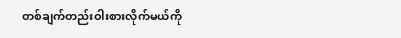တစ်ချက်တည်းဝါးစားလိုက်မယ်ကို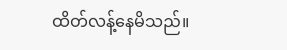ထိတ်လန့်နေမိသည်။